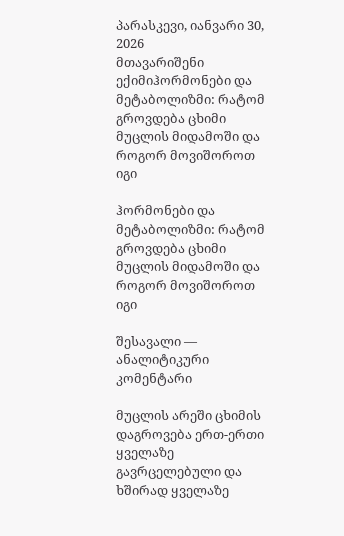პარასკევი, იანვარი 30, 2026
მთავარიშენი ექიმიჰორმონები და მეტაბოლიზმი: რატომ გროვდება ცხიმი მუცლის მიდამოში და როგორ მოვიშოროთ იგი

ჰორმონები და მეტაბოლიზმი: რატომ გროვდება ცხიმი მუცლის მიდამოში და როგორ მოვიშოროთ იგი

შესავალი — ანალიტიკური კომენტარი

მუცლის არეში ცხიმის დაგროვება ერთ-ერთი ყველაზე გავრცელებული და ხშირად ყველაზე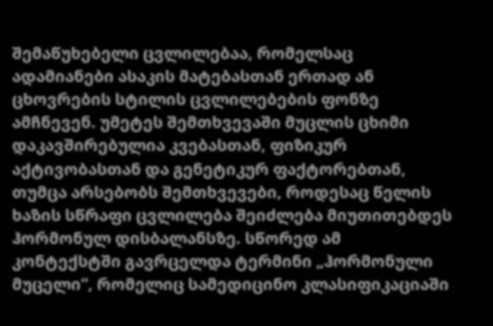შემაწუხებელი ცვლილებაა, რომელსაც ადამიანები ასაკის მატებასთან ერთად ან ცხოვრების სტილის ცვლილებების ფონზე ამჩნევენ. უმეტეს შემთხვევაში მუცლის ცხიმი დაკავშირებულია კვებასთან, ფიზიკურ აქტივობასთან და გენეტიკურ ფაქტორებთან, თუმცა არსებობს შემთხვევები, როდესაც წელის ხაზის სწრაფი ცვლილება შეიძლება მიუთითებდეს ჰორმონულ დისბალანსზე. სწორედ ამ კონტექსტში გავრცელდა ტერმინი „ჰორმონული მუცელი“, რომელიც სამედიცინო კლასიფიკაციაში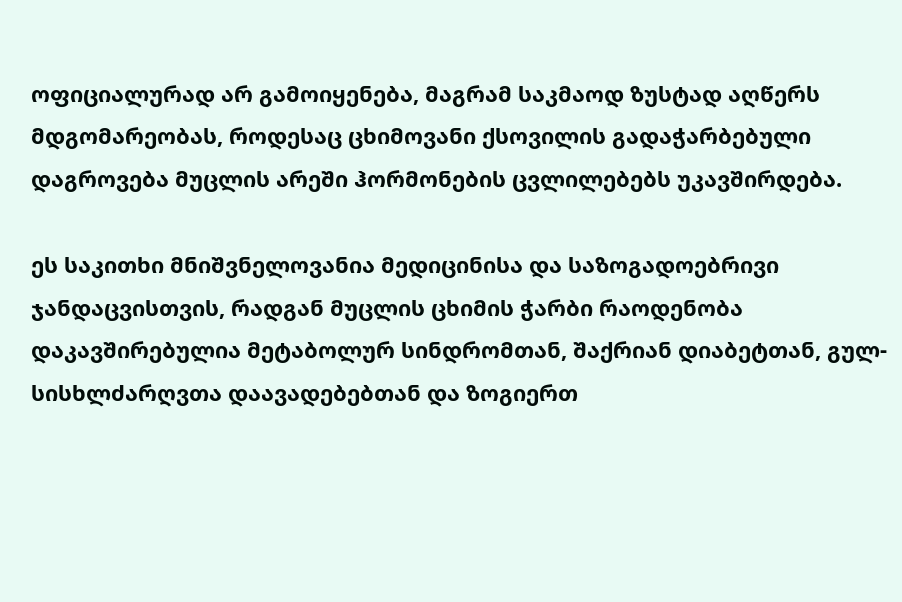ოფიციალურად არ გამოიყენება, მაგრამ საკმაოდ ზუსტად აღწერს მდგომარეობას, როდესაც ცხიმოვანი ქსოვილის გადაჭარბებული დაგროვება მუცლის არეში ჰორმონების ცვლილებებს უკავშირდება.

ეს საკითხი მნიშვნელოვანია მედიცინისა და საზოგადოებრივი ჯანდაცვისთვის, რადგან მუცლის ცხიმის ჭარბი რაოდენობა დაკავშირებულია მეტაბოლურ სინდრომთან, შაქრიან დიაბეტთან, გულ-სისხლძარღვთა დაავადებებთან და ზოგიერთ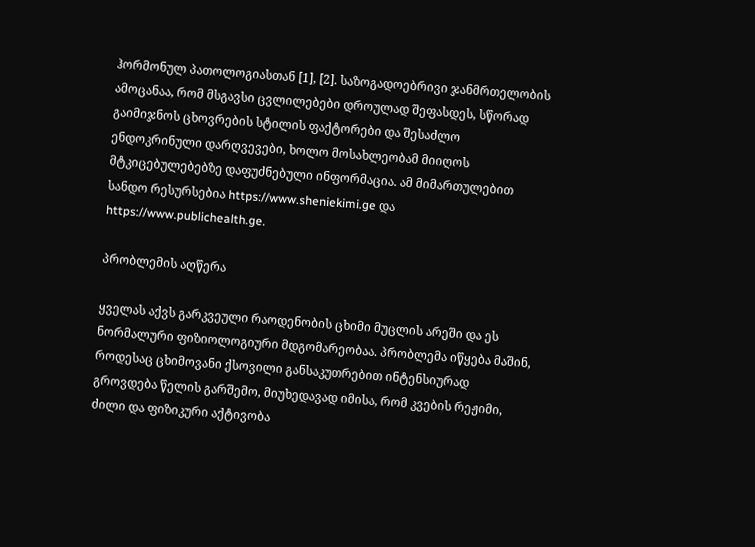ჰორმონულ პათოლოგიასთან [1], [2]. საზოგადოებრივი ჯანმრთელობის ამოცანაა, რომ მსგავსი ცვლილებები დროულად შეფასდეს, სწორად გაიმიჯნოს ცხოვრების სტილის ფაქტორები და შესაძლო ენდოკრინული დარღვევები, ხოლო მოსახლეობამ მიიღოს მტკიცებულებებზე დაფუძნებული ინფორმაცია. ამ მიმართულებით სანდო რესურსებია https://www.sheniekimi.ge და https://www.publichealth.ge.

პრობლემის აღწერა

ყველას აქვს გარკვეული რაოდენობის ცხიმი მუცლის არეში და ეს ნორმალური ფიზიოლოგიური მდგომარეობაა. პრობლემა იწყება მაშინ, როდესაც ცხიმოვანი ქსოვილი განსაკუთრებით ინტენსიურად გროვდება წელის გარშემო, მიუხედავად იმისა, რომ კვების რეჟიმი, ძილი და ფიზიკური აქტივობა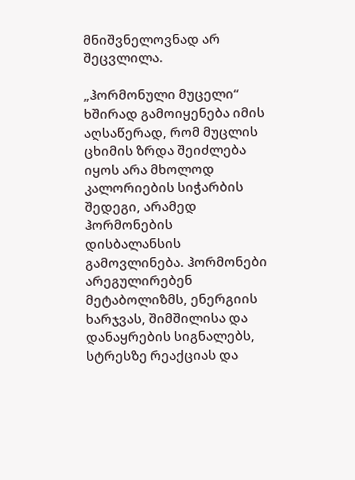მნიშვნელოვნად არ შეცვლილა.

„ჰორმონული მუცელი“ ხშირად გამოიყენება იმის აღსაწერად, რომ მუცლის ცხიმის ზრდა შეიძლება იყოს არა მხოლოდ კალორიების სიჭარბის შედეგი, არამედ ჰორმონების დისბალანსის გამოვლინება. ჰორმონები არეგულირებენ მეტაბოლიზმს, ენერგიის ხარჯვას, შიმშილისა და დანაყრების სიგნალებს, სტრესზე რეაქციას და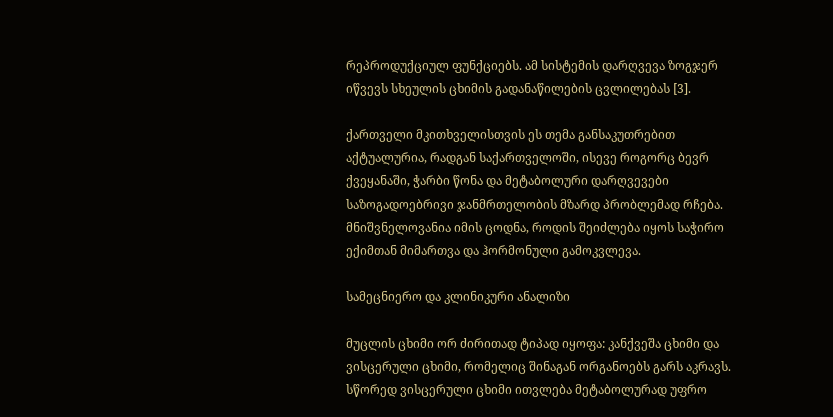რეპროდუქციულ ფუნქციებს. ამ სისტემის დარღვევა ზოგჯერ იწვევს სხეულის ცხიმის გადანაწილების ცვლილებას [3].

ქართველი მკითხველისთვის ეს თემა განსაკუთრებით აქტუალურია, რადგან საქართველოში, ისევე როგორც ბევრ ქვეყანაში, ჭარბი წონა და მეტაბოლური დარღვევები საზოგადოებრივი ჯანმრთელობის მზარდ პრობლემად რჩება. მნიშვნელოვანია იმის ცოდნა, როდის შეიძლება იყოს საჭირო ექიმთან მიმართვა და ჰორმონული გამოკვლევა.

სამეცნიერო და კლინიკური ანალიზი

მუცლის ცხიმი ორ ძირითად ტიპად იყოფა: კანქვეშა ცხიმი და ვისცერული ცხიმი, რომელიც შინაგან ორგანოებს გარს აკრავს. სწორედ ვისცერული ცხიმი ითვლება მეტაბოლურად უფრო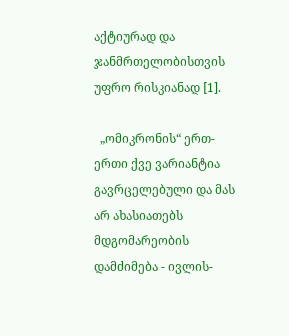აქტიურად და ჯანმრთელობისთვის უფრო რისკიანად [1].

  „ომიკრონის“ ერთ-ერთი ქვე ვარიანტია გავრცელებული და მას არ ახასიათებს მდგომარეობის დამძიმება - ივლის-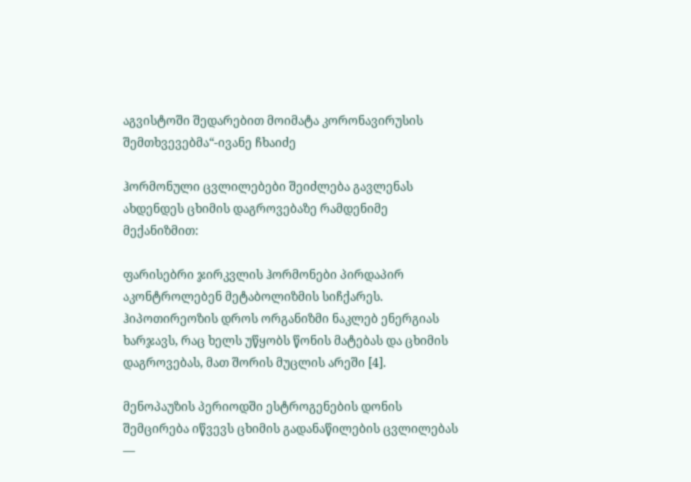აგვისტოში შედარებით მოიმატა კორონავირუსის შემთხვევებმა“-ივანე ჩხაიძე

ჰორმონული ცვლილებები შეიძლება გავლენას ახდენდეს ცხიმის დაგროვებაზე რამდენიმე მექანიზმით:

ფარისებრი ჯირკვლის ჰორმონები პირდაპირ აკონტროლებენ მეტაბოლიზმის სიჩქარეს. ჰიპოთირეოზის დროს ორგანიზმი ნაკლებ ენერგიას ხარჯავს, რაც ხელს უწყობს წონის მატებას და ცხიმის დაგროვებას, მათ შორის მუცლის არეში [4].

მენოპაუზის პერიოდში ესტროგენების დონის შემცირება იწვევს ცხიმის გადანაწილების ცვლილებას —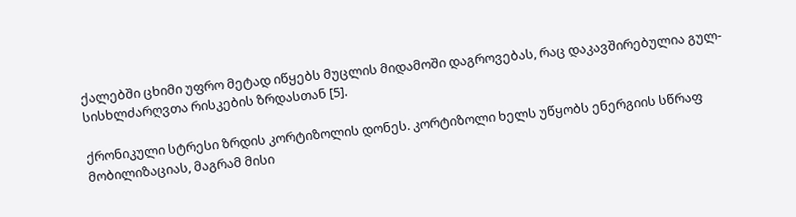ქალებში ცხიმი უფრო მეტად იწყებს მუცლის მიდამოში დაგროვებას, რაც დაკავშირებულია გულ-სისხლძარღვთა რისკების ზრდასთან [5].

ქრონიკული სტრესი ზრდის კორტიზოლის დონეს. კორტიზოლი ხელს უწყობს ენერგიის სწრაფ მობილიზაციას, მაგრამ მისი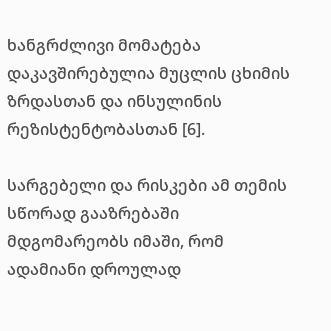ხანგრძლივი მომატება დაკავშირებულია მუცლის ცხიმის ზრდასთან და ინსულინის რეზისტენტობასთან [6].

სარგებელი და რისკები ამ თემის სწორად გააზრებაში მდგომარეობს იმაში, რომ ადამიანი დროულად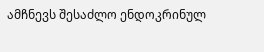ამჩნევს შესაძლო ენდოკრინულ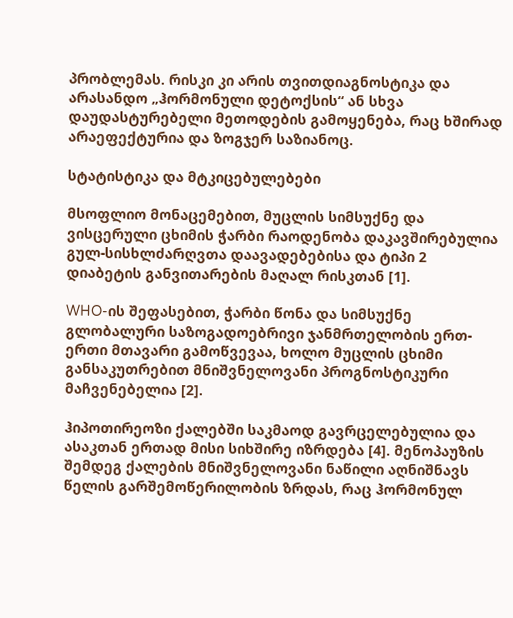პრობლემას. რისკი კი არის თვითდიაგნოსტიკა და არასანდო „ჰორმონული დეტოქსის“ ან სხვა დაუდასტურებელი მეთოდების გამოყენება, რაც ხშირად არაეფექტურია და ზოგჯერ საზიანოც.

სტატისტიკა და მტკიცებულებები

მსოფლიო მონაცემებით, მუცლის სიმსუქნე და ვისცერული ცხიმის ჭარბი რაოდენობა დაკავშირებულია გულ-სისხლძარღვთა დაავადებებისა და ტიპი 2 დიაბეტის განვითარების მაღალ რისკთან [1].

WHO-ის შეფასებით, ჭარბი წონა და სიმსუქნე გლობალური საზოგადოებრივი ჯანმრთელობის ერთ-ერთი მთავარი გამოწვევაა, ხოლო მუცლის ცხიმი განსაკუთრებით მნიშვნელოვანი პროგნოსტიკური მაჩვენებელია [2].

ჰიპოთირეოზი ქალებში საკმაოდ გავრცელებულია და ასაკთან ერთად მისი სიხშირე იზრდება [4]. მენოპაუზის შემდეგ ქალების მნიშვნელოვანი ნაწილი აღნიშნავს წელის გარშემოწერილობის ზრდას, რაც ჰორმონულ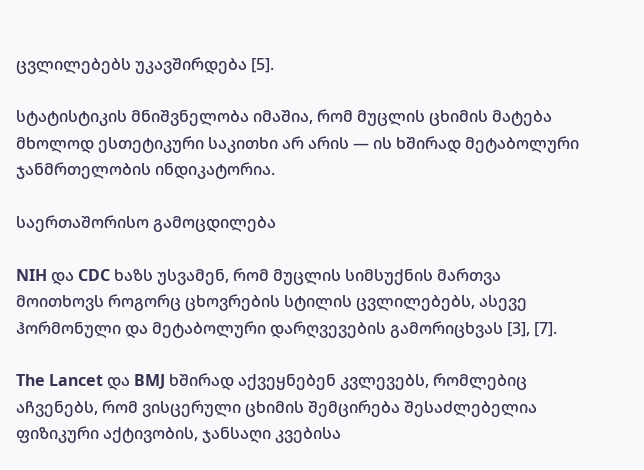ცვლილებებს უკავშირდება [5].

სტატისტიკის მნიშვნელობა იმაშია, რომ მუცლის ცხიმის მატება მხოლოდ ესთეტიკური საკითხი არ არის — ის ხშირად მეტაბოლური ჯანმრთელობის ინდიკატორია.

საერთაშორისო გამოცდილება

NIH და CDC ხაზს უსვამენ, რომ მუცლის სიმსუქნის მართვა მოითხოვს როგორც ცხოვრების სტილის ცვლილებებს, ასევე ჰორმონული და მეტაბოლური დარღვევების გამორიცხვას [3], [7].

The Lancet და BMJ ხშირად აქვეყნებენ კვლევებს, რომლებიც აჩვენებს, რომ ვისცერული ცხიმის შემცირება შესაძლებელია ფიზიკური აქტივობის, ჯანსაღი კვებისა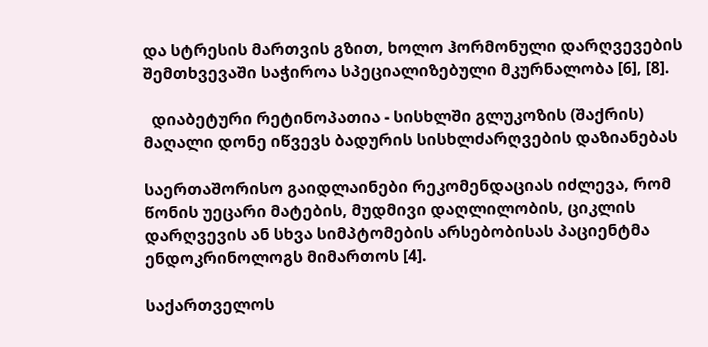და სტრესის მართვის გზით, ხოლო ჰორმონული დარღვევების შემთხვევაში საჭიროა სპეციალიზებული მკურნალობა [6], [8].

  დიაბეტური რეტინოპათია - სისხლში გლუკოზის (შაქრის) მაღალი დონე იწვევს ბადურის სისხლძარღვების დაზიანებას

საერთაშორისო გაიდლაინები რეკომენდაციას იძლევა, რომ წონის უეცარი მატების, მუდმივი დაღლილობის, ციკლის დარღვევის ან სხვა სიმპტომების არსებობისას პაციენტმა ენდოკრინოლოგს მიმართოს [4].

საქართველოს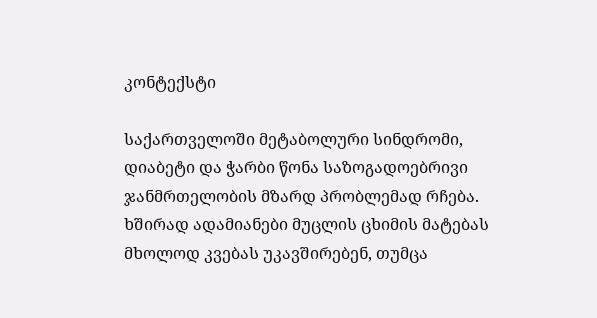კონტექსტი

საქართველოში მეტაბოლური სინდრომი, დიაბეტი და ჭარბი წონა საზოგადოებრივი ჯანმრთელობის მზარდ პრობლემად რჩება. ხშირად ადამიანები მუცლის ცხიმის მატებას მხოლოდ კვებას უკავშირებენ, თუმცა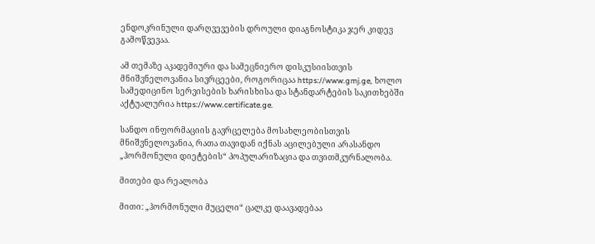ენდოკრინული დარღვევების დროული დიაგნოსტიკა ჯერ კიდევ გამოწვევაა.

ამ თემაზე აკადემიური და სამეცნიერო დისკუსიისთვის მნიშვნელოვანია სივრცეები, როგორიცაა https://www.gmj.ge, ხოლო სამედიცინო სერვისების ხარისხისა და სტანდარტების საკითხებში აქტუალურია https://www.certificate.ge.

სანდო ინფორმაციის გავრცელება მოსახლეობისთვის მნიშვნელოვანია, რათა თავიდან იქნას აცილებული არასანდო „ჰორმონული დიეტების“ პოპულარიზაცია და თვითმკურნალობა.

მითები და რეალობა

მითი: „ჰორმონული მუცელი“ ცალკე დაავადებაა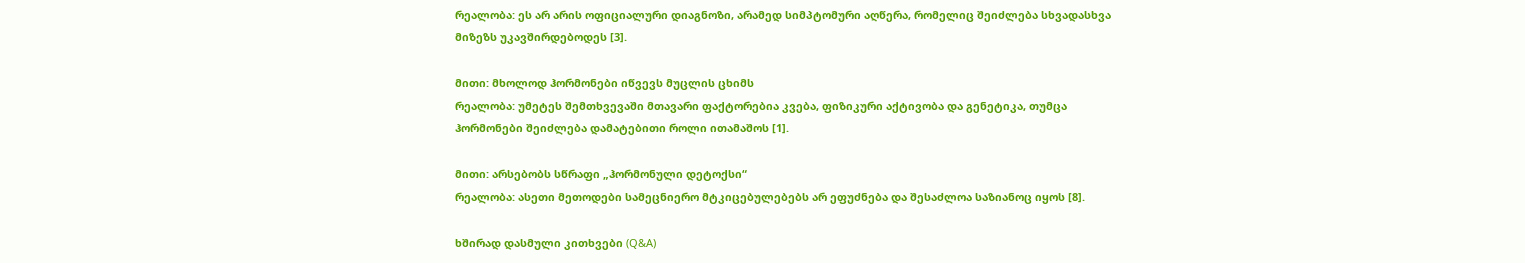რეალობა: ეს არ არის ოფიციალური დიაგნოზი, არამედ სიმპტომური აღწერა, რომელიც შეიძლება სხვადასხვა მიზეზს უკავშირდებოდეს [3].

მითი: მხოლოდ ჰორმონები იწვევს მუცლის ცხიმს
რეალობა: უმეტეს შემთხვევაში მთავარი ფაქტორებია კვება, ფიზიკური აქტივობა და გენეტიკა, თუმცა ჰორმონები შეიძლება დამატებითი როლი ითამაშოს [1].

მითი: არსებობს სწრაფი „ჰორმონული დეტოქსი“
რეალობა: ასეთი მეთოდები სამეცნიერო მტკიცებულებებს არ ეფუძნება და შესაძლოა საზიანოც იყოს [8].

ხშირად დასმული კითხვები (Q&A)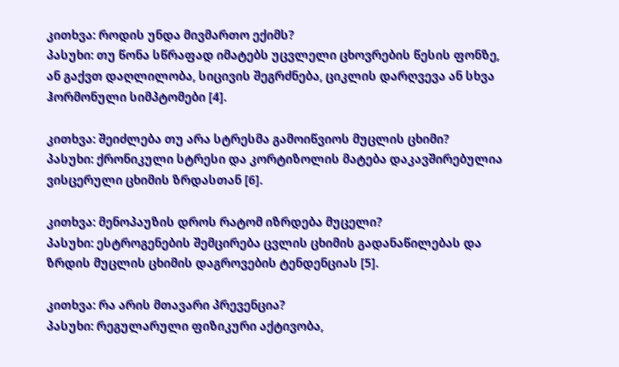კითხვა: როდის უნდა მივმართო ექიმს?
პასუხი: თუ წონა სწრაფად იმატებს უცვლელი ცხოვრების წესის ფონზე, ან გაქვთ დაღლილობა, სიცივის შეგრძნება, ციკლის დარღვევა ან სხვა ჰორმონული სიმპტომები [4].

კითხვა: შეიძლება თუ არა სტრესმა გამოიწვიოს მუცლის ცხიმი?
პასუხი: ქრონიკული სტრესი და კორტიზოლის მატება დაკავშირებულია ვისცერული ცხიმის ზრდასთან [6].

კითხვა: მენოპაუზის დროს რატომ იზრდება მუცელი?
პასუხი: ესტროგენების შემცირება ცვლის ცხიმის გადანაწილებას და ზრდის მუცლის ცხიმის დაგროვების ტენდენციას [5].

კითხვა: რა არის მთავარი პრევენცია?
პასუხი: რეგულარული ფიზიკური აქტივობა,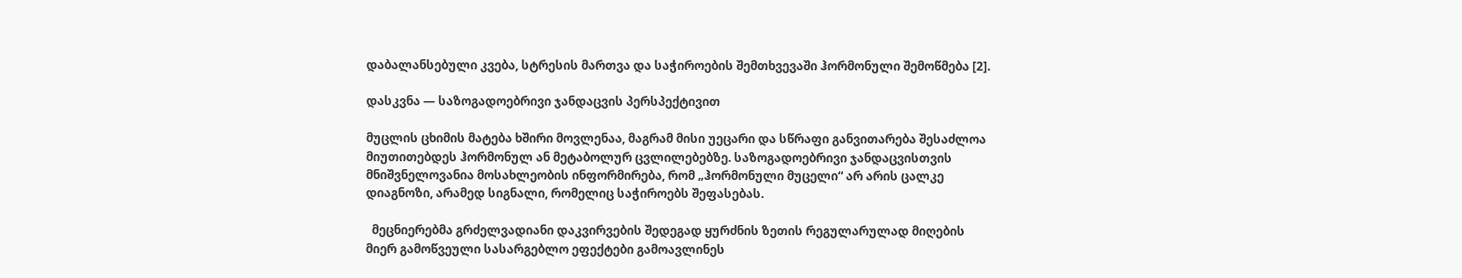დაბალანსებული კვება, სტრესის მართვა და საჭიროების შემთხვევაში ჰორმონული შემოწმება [2].

დასკვნა — საზოგადოებრივი ჯანდაცვის პერსპექტივით

მუცლის ცხიმის მატება ხშირი მოვლენაა, მაგრამ მისი უეცარი და სწრაფი განვითარება შესაძლოა მიუთითებდეს ჰორმონულ ან მეტაბოლურ ცვლილებებზე. საზოგადოებრივი ჯანდაცვისთვის მნიშვნელოვანია მოსახლეობის ინფორმირება, რომ „ჰორმონული მუცელი“ არ არის ცალკე დიაგნოზი, არამედ სიგნალი, რომელიც საჭიროებს შეფასებას.

  მეცნიერებმა გრძელვადიანი დაკვირვების შედეგად ყურძნის ზეთის რეგულარულად მიღების მიერ გამოწვეული სასარგებლო ეფექტები გამოავლინეს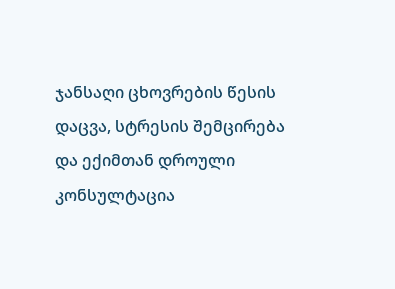ჯანსაღი ცხოვრების წესის დაცვა, სტრესის შემცირება და ექიმთან დროული კონსულტაცია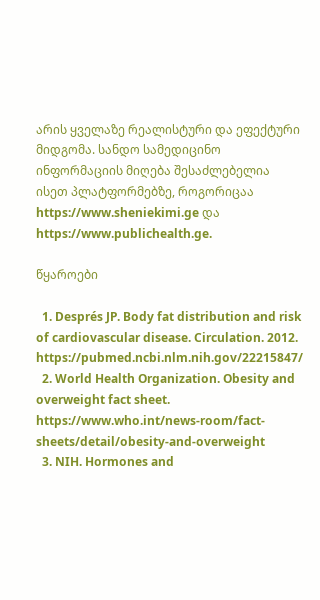არის ყველაზე რეალისტური და ეფექტური მიდგომა. სანდო სამედიცინო ინფორმაციის მიღება შესაძლებელია ისეთ პლატფორმებზე, როგორიცაა https://www.sheniekimi.ge და https://www.publichealth.ge.

წყაროები

  1. Després JP. Body fat distribution and risk of cardiovascular disease. Circulation. 2012. https://pubmed.ncbi.nlm.nih.gov/22215847/
  2. World Health Organization. Obesity and overweight fact sheet. https://www.who.int/news-room/fact-sheets/detail/obesity-and-overweight
  3. NIH. Hormones and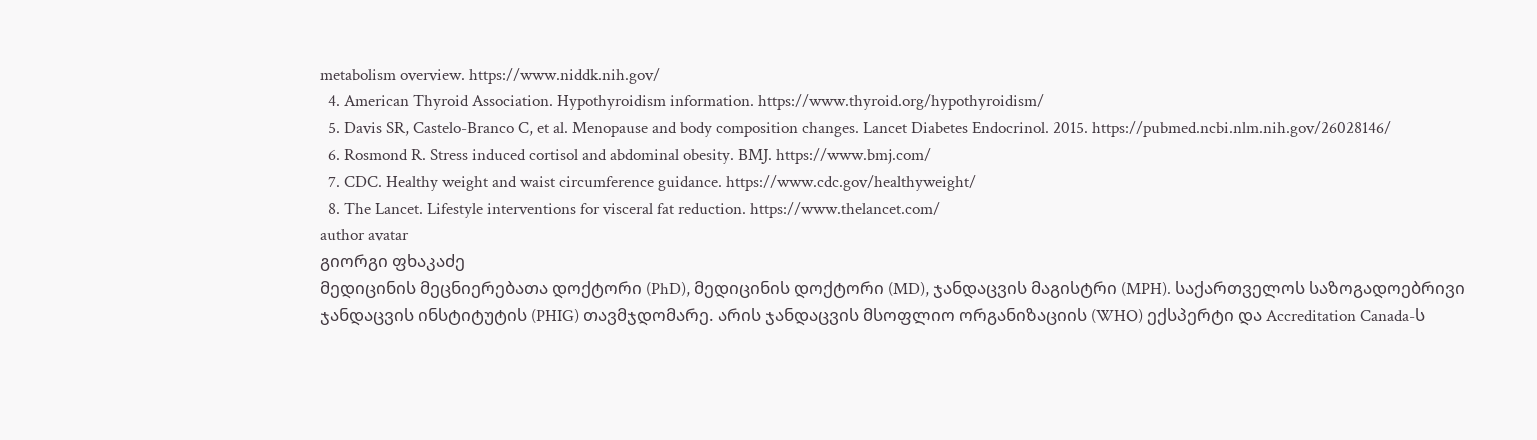metabolism overview. https://www.niddk.nih.gov/
  4. American Thyroid Association. Hypothyroidism information. https://www.thyroid.org/hypothyroidism/
  5. Davis SR, Castelo-Branco C, et al. Menopause and body composition changes. Lancet Diabetes Endocrinol. 2015. https://pubmed.ncbi.nlm.nih.gov/26028146/
  6. Rosmond R. Stress induced cortisol and abdominal obesity. BMJ. https://www.bmj.com/
  7. CDC. Healthy weight and waist circumference guidance. https://www.cdc.gov/healthyweight/
  8. The Lancet. Lifestyle interventions for visceral fat reduction. https://www.thelancet.com/
author avatar
გიორგი ფხაკაძე
მედიცინის მეცნიერებათა დოქტორი (PhD), მედიცინის დოქტორი (MD), ჯანდაცვის მაგისტრი (MPH). საქართველოს საზოგადოებრივი ჯანდაცვის ინსტიტუტის (PHIG) თავმჯდომარე. არის ჯანდაცვის მსოფლიო ორგანიზაციის (WHO) ექსპერტი და Accreditation Canada-ს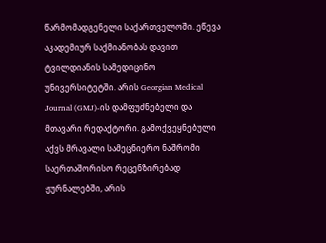წარმომადგენელი საქართველოში. ეწევა აკადემიურ საქმიანობას დავით ტვილდიანის სამედიცინო უნივერსიტეტში. არის Georgian Medical Journal (GMJ)-ის დამფუძნებელი და მთავარი რედაქტორი. გამოქვეყნებული აქვს მრავალი სამეცნიერო ნაშრომი საერთაშორისო რეცენზირებად ჟურნალებში, არის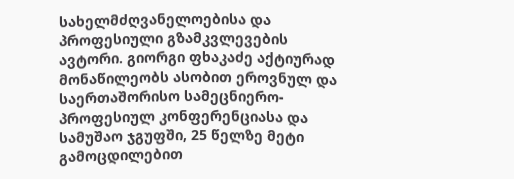სახელმძღვანელოებისა და პროფესიული გზამკვლევების ავტორი. გიორგი ფხაკაძე აქტიურად მონაწილეობს ასობით ეროვნულ და საერთაშორისო სამეცნიერო-პროფესიულ კონფერენციასა და სამუშაო ჯგუფში, 25 წელზე მეტი გამოცდილებით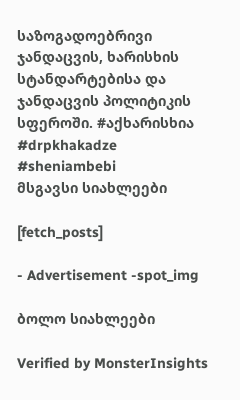საზოგადოებრივი ჯანდაცვის, ხარისხის სტანდარტებისა და ჯანდაცვის პოლიტიკის სფეროში. #აქხარისხია #drpkhakadze #sheniambebi
მსგავსი სიახლეები

[fetch_posts]

- Advertisement -spot_img

ბოლო სიახლეები

Verified by MonsterInsights